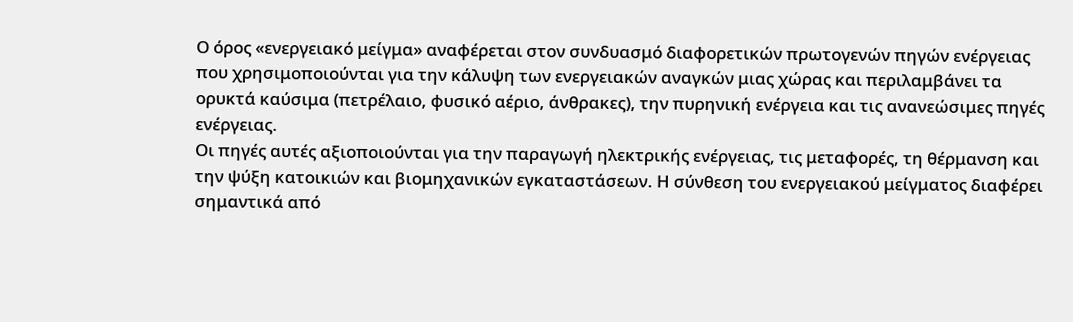Ο όρος «ενεργειακό μείγμα» αναφέρεται στον συνδυασμό διαφορετικών πρωτογενών πηγών ενέργειας που χρησιμοποιούνται για την κάλυψη των ενεργειακών αναγκών μιας χώρας και περιλαμβάνει τα ορυκτά καύσιμα (πετρέλαιο, φυσικό αέριο, άνθρακες), την πυρηνική ενέργεια και τις ανανεώσιμες πηγές ενέργειας.
Οι πηγές αυτές αξιοποιούνται για την παραγωγή ηλεκτρικής ενέργειας, τις μεταφορές, τη θέρμανση και την ψύξη κατοικιών και βιομηχανικών εγκαταστάσεων. Η σύνθεση του ενεργειακού μείγματος διαφέρει σημαντικά από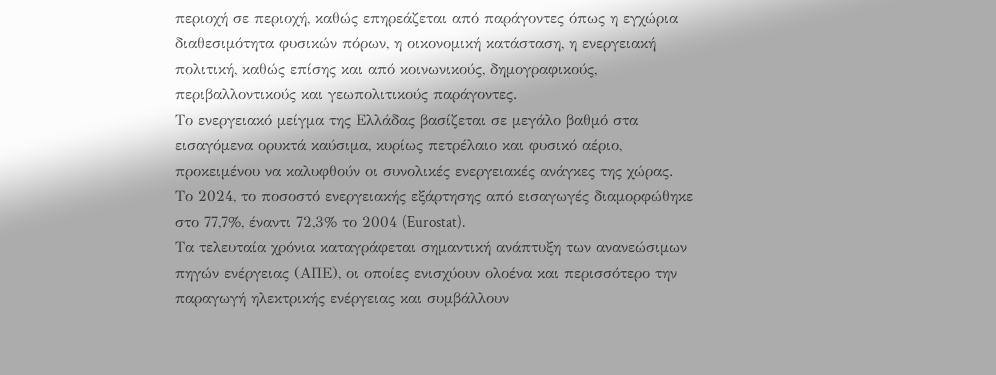περιοχή σε περιοχή, καθώς επηρεάζεται από παράγοντες όπως η εγχώρια διαθεσιμότητα φυσικών πόρων, η οικονομική κατάσταση, η ενεργειακή πολιτική, καθώς επίσης και από κοινωνικούς, δημογραφικούς, περιβαλλοντικούς και γεωπολιτικούς παράγοντες.
Το ενεργειακό μείγμα της Ελλάδας βασίζεται σε μεγάλο βαθμό στα εισαγόμενα ορυκτά καύσιμα, κυρίως πετρέλαιο και φυσικό αέριο, προκειμένου να καλυφθούν οι συνολικές ενεργειακές ανάγκες της χώρας. Το 2024, το ποσοστό ενεργειακής εξάρτησης από εισαγωγές διαμορφώθηκε στο 77,7%, έναντι 72,3% το 2004 (Eurostat).
Τα τελευταία χρόνια καταγράφεται σημαντική ανάπτυξη των ανανεώσιμων πηγών ενέργειας (ΑΠΕ), οι οποίες ενισχύουν ολοένα και περισσότερο την παραγωγή ηλεκτρικής ενέργειας και συμβάλλουν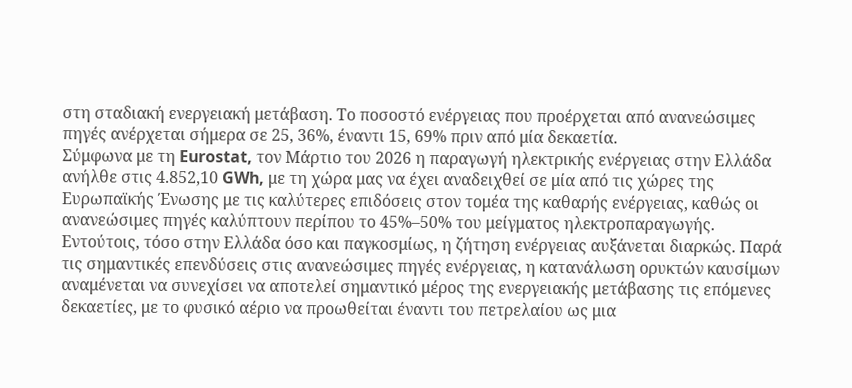στη σταδιακή ενεργειακή μετάβαση. Tο ποσοστό ενέργειας που προέρχεται από ανανεώσιμες πηγές ανέρχεται σήμερα σε 25, 36%, έναντι 15, 69% πριν από μία δεκαετία.
Σύμφωνα με τη Eurostat, τον Μάρτιο του 2026 η παραγωγή ηλεκτρικής ενέργειας στην Ελλάδα ανήλθε στις 4.852,10 GWh, με τη χώρα μας να έχει αναδειχθεί σε μία από τις χώρες της Ευρωπαϊκής Ένωσης με τις καλύτερες επιδόσεις στον τομέα της καθαρής ενέργειας, καθώς οι ανανεώσιμες πηγές καλύπτουν περίπου το 45%–50% του μείγματος ηλεκτροπαραγωγής.
Εντούτοις, τόσο στην Ελλάδα όσο και παγκοσμίως, η ζήτηση ενέργειας αυξάνεται διαρκώς. Παρά τις σημαντικές επενδύσεις στις ανανεώσιμες πηγές ενέργειας, η κατανάλωση ορυκτών καυσίμων αναμένεται να συνεχίσει να αποτελεί σημαντικό μέρος της ενεργειακής μετάβασης τις επόμενες δεκαετίες, με το φυσικό αέριο να προωθείται έναντι του πετρελαίου ως μια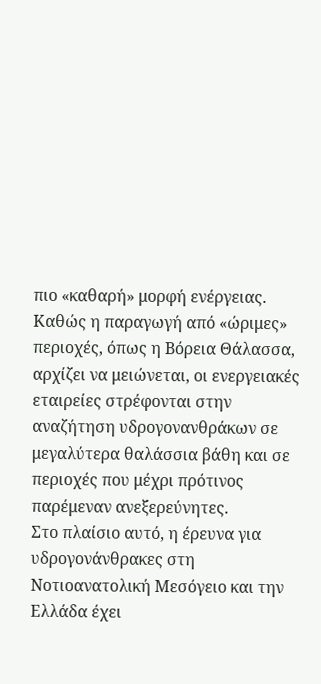πιο «καθαρή» μορφή ενέργειας.
Καθώς η παραγωγή από «ώριμες» περιοχές, όπως η Βόρεια Θάλασσα, αρχίζει να μειώνεται, οι ενεργειακές εταιρείες στρέφονται στην αναζήτηση υδρογονανθράκων σε μεγαλύτερα θαλάσσια βάθη και σε περιοχές που μέχρι πρότινος παρέμεναν ανεξερεύνητες.
Στο πλαίσιο αυτό, η έρευνα για υδρογονάνθρακες στη Νοτιοανατολική Μεσόγειο και την Ελλάδα έχει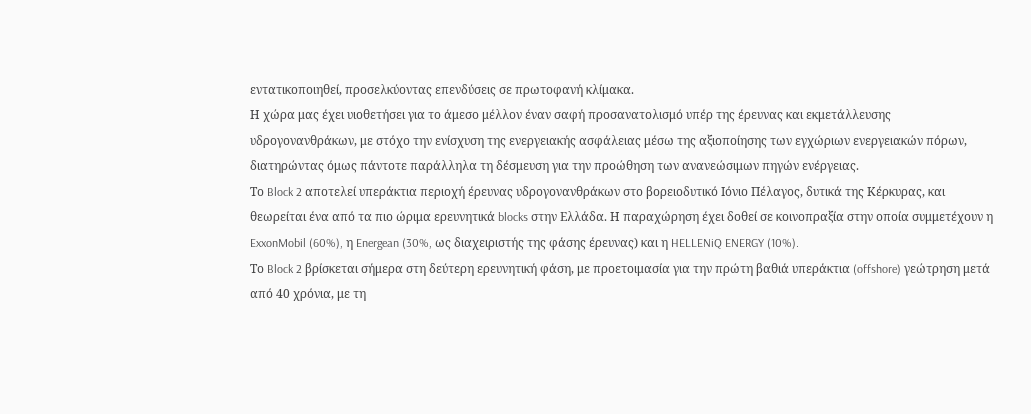εντατικοποιηθεί, προσελκύοντας επενδύσεις σε πρωτοφανή κλίμακα.
Η χώρα μας έχει υιοθετήσει για το άμεσο μέλλον έναν σαφή προσανατολισμό υπέρ της έρευνας και εκμετάλλευσης υδρογονανθράκων, με στόχο την ενίσχυση της ενεργειακής ασφάλειας μέσω της αξιοποίησης των εγχώριων ενεργειακών πόρων, διατηρώντας όμως πάντοτε παράλληλα τη δέσμευση για την προώθηση των ανανεώσιμων πηγών ενέργειας.
Το Block 2 αποτελεί υπεράκτια περιοχή έρευνας υδρογονανθράκων στο βορειοδυτικό Ιόνιο Πέλαγος, δυτικά της Κέρκυρας, και θεωρείται ένα από τα πιο ώριμα ερευνητικά blocks στην Ελλάδα. Η παραχώρηση έχει δοθεί σε κοινοπραξία στην οποία συμμετέχουν η ExxonMobil (60%), η Energean (30%, ως διαχειριστής της φάσης έρευνας) και η HELLENiQ ENERGY (10%).
Το Block 2 βρίσκεται σήμερα στη δεύτερη ερευνητική φάση, με προετοιμασία για την πρώτη βαθιά υπεράκτια (offshore) γεώτρηση μετά από 40 χρόνια, με τη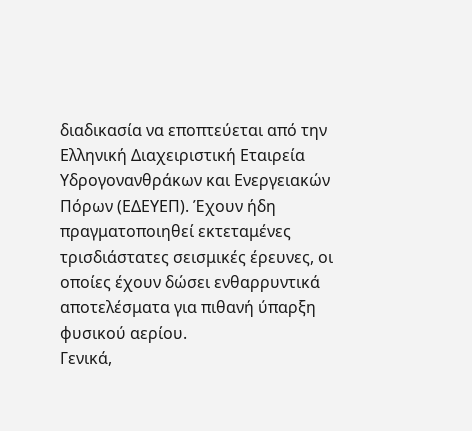διαδικασία να εποπτεύεται από την Ελληνική Διαχειριστική Εταιρεία Υδρογονανθράκων και Ενεργειακών Πόρων (ΕΔΕΥΕΠ). Έχουν ήδη πραγματοποιηθεί εκτεταμένες τρισδιάστατες σεισμικές έρευνες, οι οποίες έχουν δώσει ενθαρρυντικά αποτελέσματα για πιθανή ύπαρξη φυσικού αερίου.
Γενικά,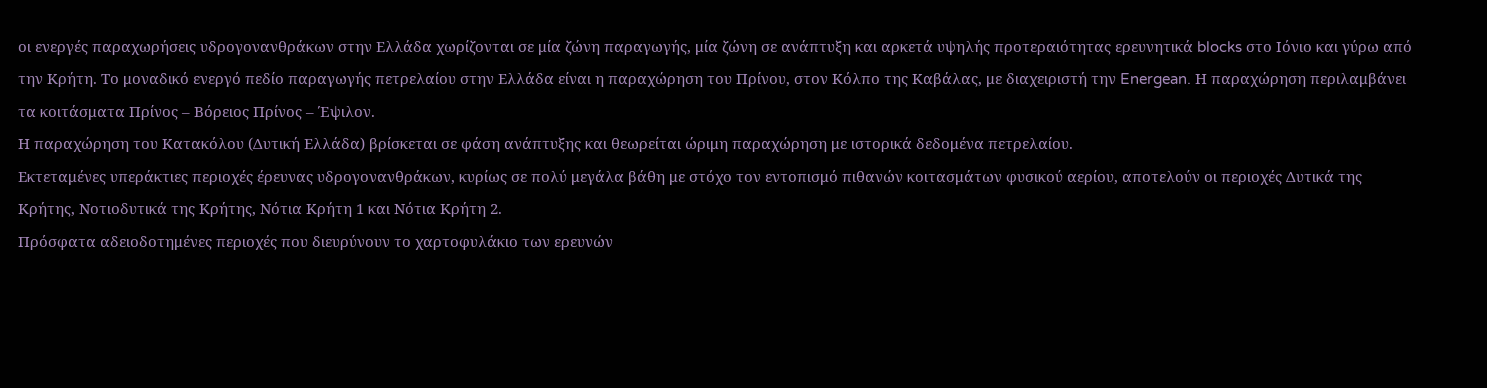οι ενεργές παραχωρήσεις υδρογονανθράκων στην Ελλάδα χωρίζονται σε μία ζώνη παραγωγής, μία ζώνη σε ανάπτυξη και αρκετά υψηλής προτεραιότητας ερευνητικά blocks στο Ιόνιο και γύρω από την Κρήτη. Το μοναδικό ενεργό πεδίο παραγωγής πετρελαίου στην Ελλάδα είναι η παραχώρηση του Πρίνου, στον Κόλπο της Καβάλας, με διαχειριστή την Energean. Η παραχώρηση περιλαμβάνει τα κοιτάσματα Πρίνος – Βόρειος Πρίνος – Έψιλον.
Η παραχώρηση του Κατακόλου (Δυτική Ελλάδα) βρίσκεται σε φάση ανάπτυξης και θεωρείται ώριμη παραχώρηση με ιστορικά δεδομένα πετρελαίου.
Εκτεταμένες υπεράκτιες περιοχές έρευνας υδρογονανθράκων, κυρίως σε πολύ μεγάλα βάθη με στόχο τον εντοπισμό πιθανών κοιτασμάτων φυσικού αερίου, αποτελούν οι περιοχές Δυτικά της Κρήτης, Νοτιοδυτικά της Κρήτης, Νότια Κρήτη 1 και Νότια Κρήτη 2.
Πρόσφατα αδειοδοτημένες περιοχές που διευρύνουν το χαρτοφυλάκιο των ερευνών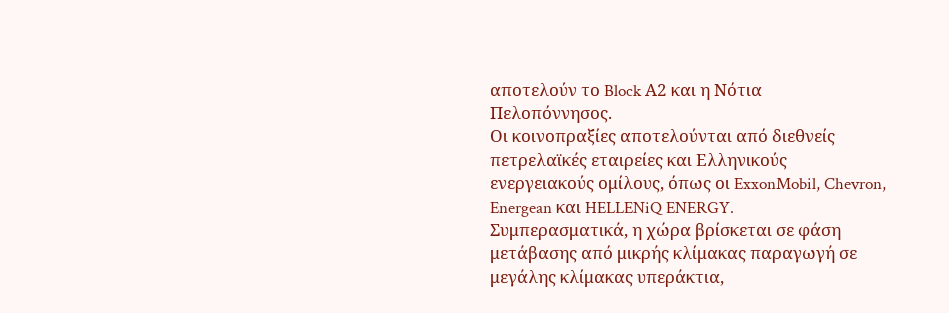αποτελούν το Block Α2 και η Νότια Πελοπόννησος.
Οι κοινοπραξίες αποτελούνται από διεθνείς πετρελαϊκές εταιρείες και Eλληνικούς ενεργειακούς ομίλους, όπως οι ExxonMobil, Chevron, Energean και HELLENiQ ENERGY.
Συμπερασματικά, η χώρα βρίσκεται σε φάση μετάβασης από μικρής κλίμακας παραγωγή σε μεγάλης κλίμακας υπεράκτια,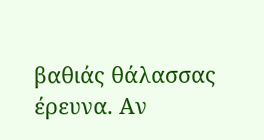βαθιάς θάλασσας έρευνα. Αν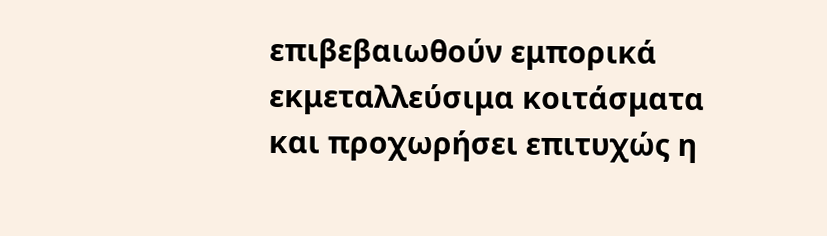επιβεβαιωθούν εμπορικά εκμεταλλεύσιμα κοιτάσματα και προχωρήσει επιτυχώς η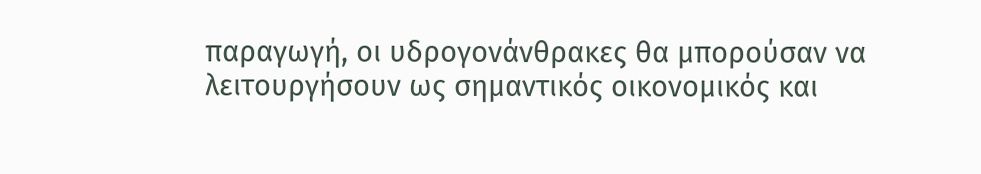παραγωγή, οι υδρογονάνθρακες θα μπορούσαν να λειτουργήσουν ως σημαντικός οικονομικός και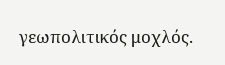γεωπολιτικός μοχλός.